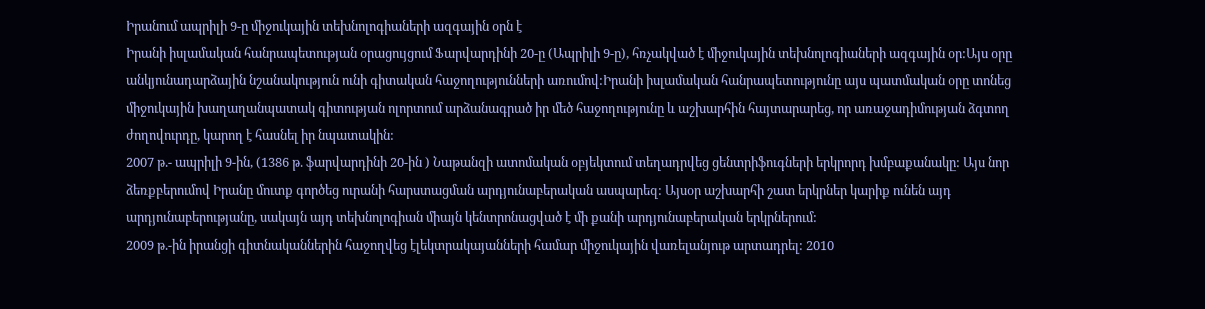Իրանում ապրիլի 9-ը միջուկային տեխնոլոգիաների ազգային օրն է
Իրանի իսլամական հանրապետության օրացույցում Ֆարվարդինի 20-ը (Ապրիլի 9-ը), հռչակված է միջուկային տեխնոլոգիաների ազգային օր:Այս օրը անկյունադարձային նշանակություն ունի գիտական հաջողությունների առումով:Իրանի իսլամական հանրապետությունը այս պատմական օրը տոնեց միջուկային խաղաղանպատակ գիտության ոլորտում արձանագրած իր մեծ հաջողությունը և աշխարհին հայտարարեց, որ առաջադիմության ձգտող ժողովուրդը, կարող է հասնել իր նպատակին:
2007 թ.- ապրիլի 9-ին, (1386 թ. ֆարվարդինի 20-ին ) Նաթանզի ատոմական օբյեկտում տեղադրվեց ցենտրիֆուգների երկրորդ խմբաքանակը: Այս նոր ձեռքբերումով Իրանը մուտք գործեց ուրանի հարստացման արդյունաբերական ասպարեզ: Այսօր աշխարհի շատ երկրներ կարիք ունեն այդ արդյունաբերությանը, սակայն այդ տեխնոլոգիան միայն կենտրոնացված է մի քանի արդյունաբերական երկրներում:
2009 թ.-ին իրանցի գիտնականներին հաջողվեց էլեկտրակայանների համար միջուկային վառելանյութ արտադրել: 2010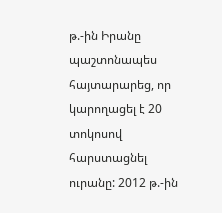թ.-ին Իրանը պաշտոնապես հայտարարեց, որ կարողացել է 20 տոկոսով հարստացնել ուրանը: 2012 թ.-ին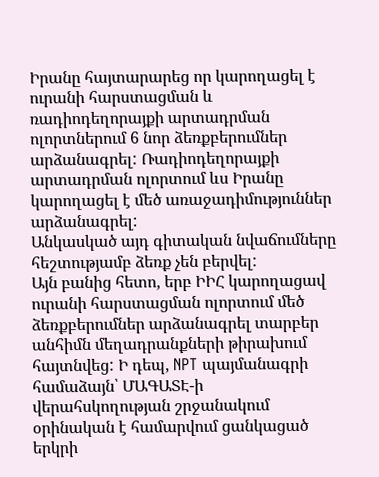Իրանը հայտարարեց որ կարողացել է ուրանի հարստացման և ռադիոդեղորայքի արտադրման ոլորտներում 6 նոր ձեռքբերումներ արձանագրել: Ռադիոդեղորայքի արտադրման ոլորտում ևս Իրանը կարողացել է մեծ առաջադիմություններ արձանագրել:
Անկասկած այդ գիտական նվաճումները հեշտությամբ ձեռք չեն բերվել:
Այն բանից հետո, երբ ԻԻՀ կարողացավ ուրանի հարստացման ոլորտում մեծ ձեռքբերումներ արձանագրել տարբեր անհիմն մեղադրանքների թիրախում հայտնվեց: Ի դեպ, NPT պայմանագրի համաձայն՝ ՄԱԳԱՏԷ-ի վերահսկողության շրջանակում օրինական է համարվում ցանկացած երկրի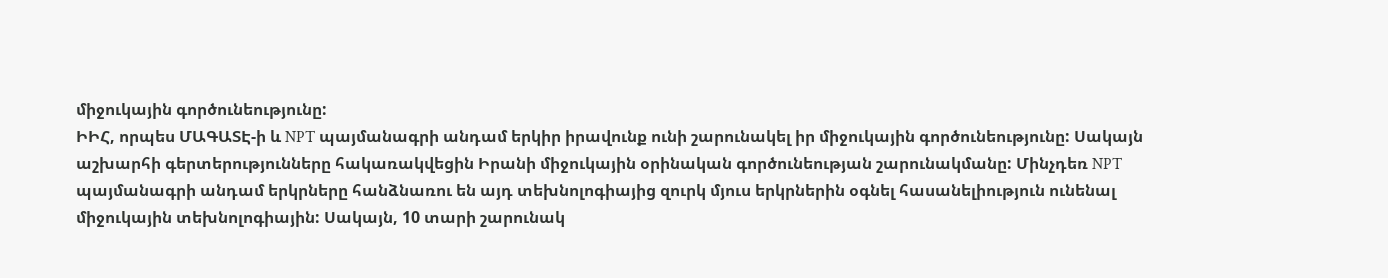միջուկային գործունեությունը:
ԻԻՀ, որպես ՄԱԳԱՏԷ-ի և NPT պայմանագրի անդամ երկիր իրավունք ունի շարունակել իր միջուկային գործունեությունը: Սակայն աշխարհի գերտերությունները հակառակվեցին Իրանի միջուկային օրինական գործունեության շարունակմանը: Մինչդեռ NPT պայմանագրի անդամ երկրները հանձնառու են այդ տեխնոլոգիայից զուրկ մյուս երկրներին օգնել հասանելիություն ունենալ միջուկային տեխնոլոգիային: Սակայն, 10 տարի շարունակ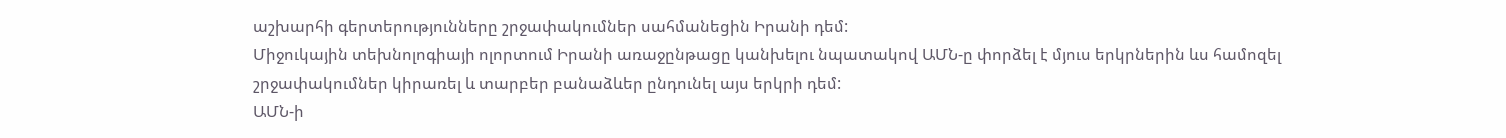աշխարհի գերտերությունները շրջափակումներ սահմանեցին Իրանի դեմ:
Միջուկային տեխնոլոգիայի ոլորտում Իրանի առաջընթացը կանխելու նպատակով ԱՄՆ-ը փորձել է մյուս երկրներին ևս համոզել շրջափակումներ կիրառել և տարբեր բանաձևեր ընդունել այս երկրի դեմ:
ԱՄՆ-ի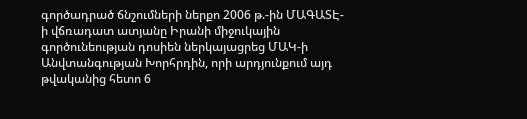գործադրած ճնշումների ներքո 2006 թ.-ին ՄԱԳԱՏԷ-ի վճռադատ ատյանը Իրանի միջուկային գործունեության դոսիեն ներկայացրեց ՄԱԿ-ի Անվտանգության Խորհրդին, որի արդյունքում այդ թվականից հետո 6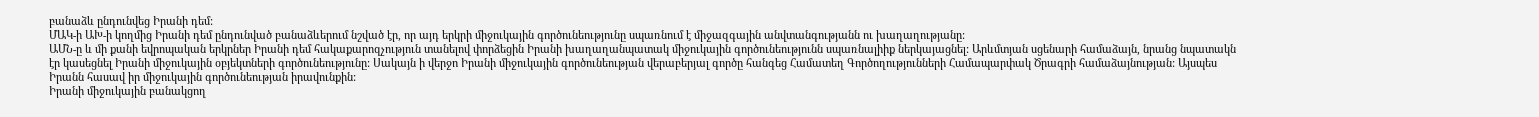բանաձև ընդունվեց Իրանի դեմ:
ՄԱԿ-ի ԱԽ-ի կողմից Իրանի դեմ ընդունված բանաձևերում նշված էր, որ այդ երկրի միջուկային գործունեությունը սպառնում է միջազգային անվտանգությանն ու խաղաղությանը:
ԱՄՆ-ը և մի քանի եվրոպական երկրներ Իրանի դեմ հակաքարոզչություն տանելով փորձեցին Իրանի խաղաղանպատակ միջուկային գործունեությունն սպառնալիիք ներկայացնել: Արևմտյան սցենարի համաձայն, նրանց նպատակն էր կասեցնել Իրանի միջուկային օբյեկտների գործունեությունը: Սակայն ի վերջո Իրանի միջուկային գործունեության վերաբերյալ գործը հանգեց Համատեղ Գործողությունների Համապարփակ Ծրագրի համաձայնության: Այսպես Իրանն հասավ իր միջուկային գործունեության իրավունքին:
Իրանի միջուկային բանակցող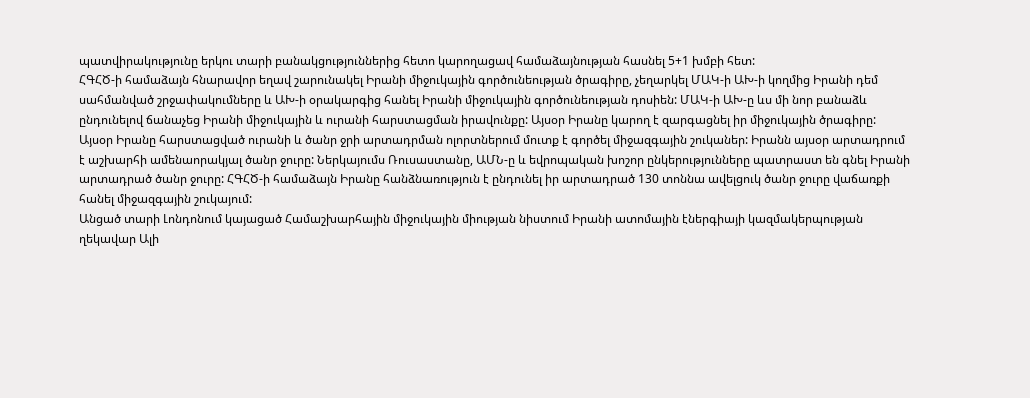պատվիրակությունը երկու տարի բանակցություններից հետո կարողացավ համաձայնության հասնել 5+1 խմբի հետ:
ՀԳՀԾ-ի համաձայն հնարավոր եղավ շարունակել Իրանի միջուկային գործունեության ծրագիրը, չեղարկել ՄԱԿ-ի ԱԽ-ի կողմից Իրանի դեմ սահմանված շրջափակումները և ԱԽ-ի օրակարգից հանել Իրանի միջուկային գործունեության դոսիեն: ՄԱԿ-ի ԱԽ-ը ևս մի նոր բանաձև ընդունելով ճանաչեց Իրանի միջուկային և ուրանի հարստացման իրավունքը: Այսօր Իրանը կարող է զարգացնել իր միջուկային ծրագիրը:
Այսօր Իրանը հարստացված ուրանի և ծանր ջրի արտադրման ոլորտներում մուտք է գործել միջազգային շուկաներ: Իրանն այսօր արտադրում է աշխարհի ամենաորակյալ ծանր ջուրը: Ներկայումս Ռուսաստանը, ԱՄՆ-ը և եվրոպական խոշոր ընկերությունները պատրաստ են գնել Իրանի արտադրած ծանր ջուրը: ՀԳՀԾ-ի համաձայն Իրանը հանձնառություն է ընդունել իր արտադրած 130 տոննա ավելցուկ ծանր ջուրը վաճառքի հանել միջազգային շուկայում:
Անցած տարի Լոնդոնում կայացած Համաշխարհային միջուկային միության նիստում Իրանի ատոմային էներգիայի կազմակերպության ղեկավար Ալի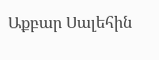Աքբար Սալեհին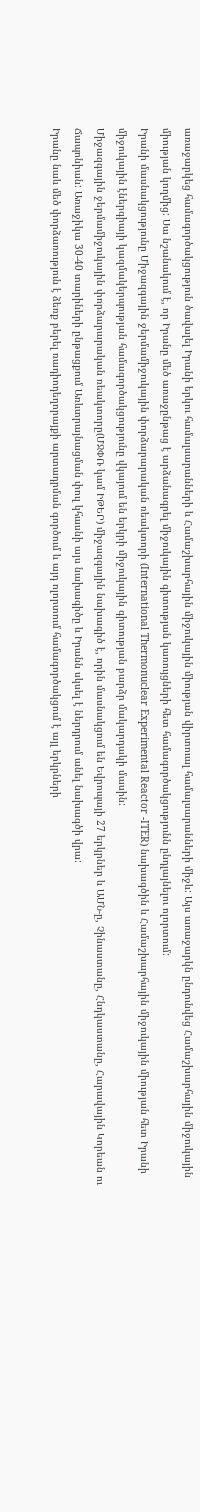առաջարկեց համագործակցություն ծավալել Իրանի երկու համալսարանների և Համաշխարհային միջուկային միության վիրտուալ համալսարանների միջև: Այս առաջարկն ընդունվեց Համաշխարհային միջուկային միության կողմից: Սա նշանակում է, որ Իրանը մեծ առաջընթաց է արձանագրել միջուկային գիտության կառույցների հետ համագործակցությունն ընդլայնելու ոլորտում:
Իրանի մասնակցությունը Միջազգային ջերմամիջուկային փորձարարական ռեակտորի (International Thermonuclear Experimental Reactor -ITER) նախագծին և Համաշխարհային միջուկային միության հետ Իրանի միջուկային էներգիայի կազմակերպության համագործակցությունը վկայում են երկրի միջուկային գիտության բարձր մակարդակի մասին:
Միջազգային ջերմամիջուկային փորձարարական ռեակտորը(ՄՋՓՌ կամ ԻԹԵՐ) միջազգային նախագիծ է, որին մասնակցում են Եվրոպայի 27 երկրներ և ԱՄՆ-ը, Չինաստանը, Հնդկաստանը, Հարավային Կորեան ու Ճապոնիան: Առաջիկա 30-40 տարիների ընթացքում Առևտրայնացման փուլ կհասնի այս նախագիծը և Իրանն սկսել է ներդրում անել նախագծի վրա:
Իրանը նաև մեծ փորձառություն է ձեռք բերել ռադիոդեղորայքի արտադրման գործում և այդ ոլորտում համագործակցում է այլ երկրների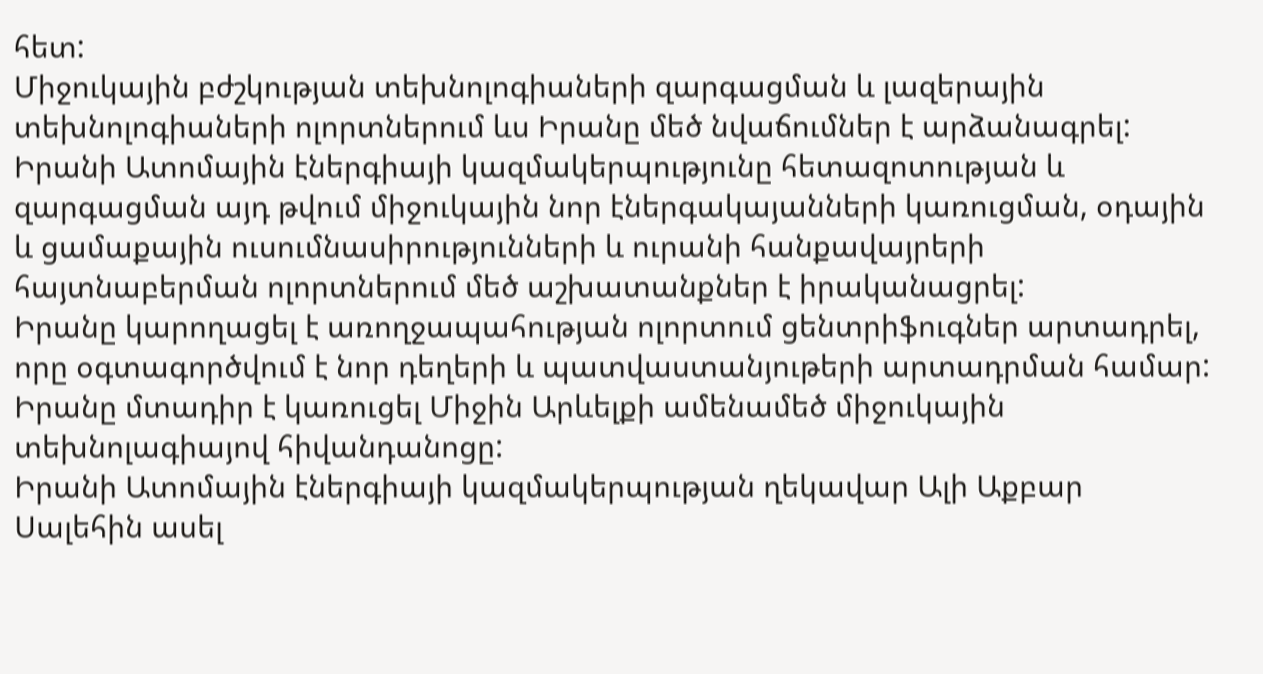հետ:
Միջուկային բժշկության տեխնոլոգիաների զարգացման և լազերային տեխնոլոգիաների ոլորտներում ևս Իրանը մեծ նվաճումներ է արձանագրել:
Իրանի Ատոմային էներգիայի կազմակերպությունը հետազոտության և զարգացման այդ թվում միջուկային նոր էներգակայանների կառուցման, օդային և ցամաքային ուսումնասիրությունների և ուրանի հանքավայրերի հայտնաբերման ոլորտներում մեծ աշխատանքներ է իրականացրել:
Իրանը կարողացել է առողջապահության ոլորտում ցենտրիֆուգներ արտադրել, որը օգտագործվում է նոր դեղերի և պատվաստանյութերի արտադրման համար: Իրանը մտադիր է կառուցել Միջին Արևելքի ամենամեծ միջուկային տեխնոլագիայով հիվանդանոցը:
Իրանի Ատոմային էներգիայի կազմակերպության ղեկավար Ալի Աքբար Սալեհին ասել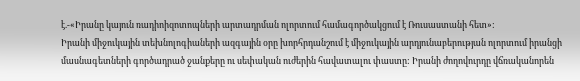է.-«Իրանը կայուն ռադիոիզոտոպների արտադրման ոլորտում համագործակցում է Ռուսաստանի հետ»:
Իրանի միջուկային տեխնոլոգիաների ազգային օրը խորհրդանշում է միջուկային արդյունաբերության ոլորտում իրանցի մասնագետների գործադրած ջանքերը ու սեփական ուժերին հավատալու փաստը: Իրանի ժողովուրդը վճռականորեն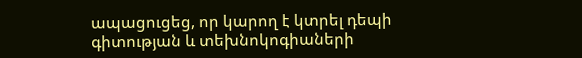ապացուցեց, որ կարող է կտրել դեպի գիտության և տեխնոկոգիաների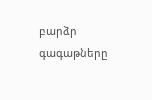բարձր գագաթները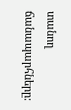տանող ճանապարհները: